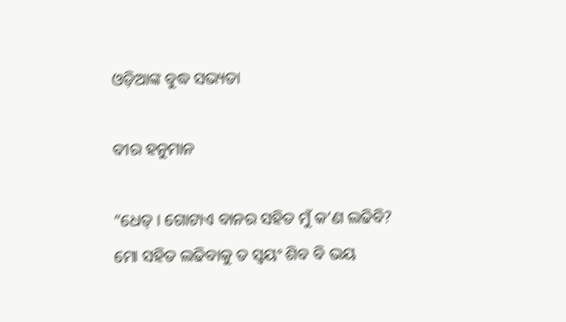ଓଡ଼ିଆଙ୍କ ବୁଦ୍ଧ ସଭ୍ୟତା

ବୀର ହନୁମାନ

“ଧେତ୍ । ଗୋଟାଏ ବାନର ସହିତ ମୁଁ କ’ଣ ଲଢିବି? ମୋ ସହିତ ଲଢିବାକୁ ତ ସ୍ୱୟଂ ଶିବ ବି ଭୟ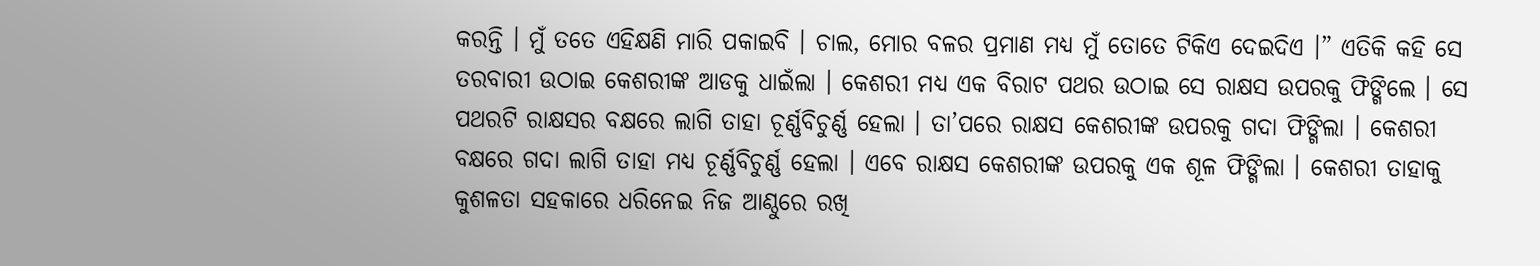କରନ୍ତି । ମୁଁ ତତେ ଏହିକ୍ଷଣି ମାରି ପକାଇବି । ଚାଲ, ମୋର ବଳର ପ୍ରମାଣ ମଧ୍ୟ ମୁଁ ତୋତେ ଟିକିଏ ଦେଇଦିଏ ।” ଏତିକି କହି ସେ ତରବାରୀ ଉଠାଇ କେଶରୀଙ୍କ ଆଡକୁ ଧାଇଁଲା । କେଶରୀ ମଧ୍ୟ ଏକ ବିରାଟ ପଥର ଉଠାଇ ସେ ରାକ୍ଷସ ଉପରକୁ ଫିଙ୍ଗିଲେ । ସେ ପଥରଟି ରାକ୍ଷସର ବକ୍ଷରେ ଲାଗି ତାହା ଚୂର୍ଣ୍ଣବିଚୁର୍ଣ୍ଣ ହେଲା । ତା’ପରେ ରାକ୍ଷସ କେଶରୀଙ୍କ ଉପରକୁ ଗଦା ଫିଙ୍ଗିଲା । କେଶରୀ ବକ୍ଷରେ ଗଦା ଲାଗି ତାହା ମଧ୍ୟ ଚୂର୍ଣ୍ଣବିଚୁର୍ଣ୍ଣ ହେଲା । ଏବେ ରାକ୍ଷସ କେଶରୀଙ୍କ ଉପରକୁ ଏକ ଶୂଳ ଫିଙ୍ଗିଲା । କେଶରୀ ତାହାକୁ କୁଶଳତା ସହକାରେ ଧରିନେଇ ନିଜ ଆଣ୍ଠୁରେ ରଖି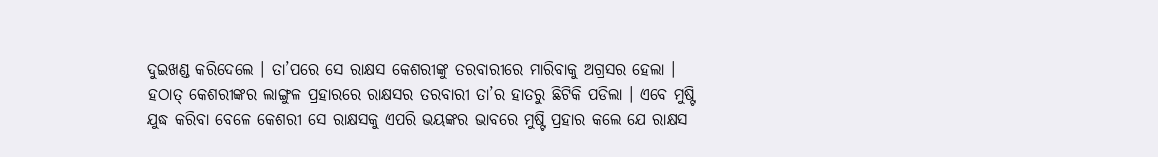ଦୁଇଖଣ୍ଡ କରିଦେଲେ । ତା’ପରେ ସେ ରାକ୍ଷସ କେଶରୀଙ୍କୁ ତରବାରୀରେ ମାରିବାକୁ ଅଗ୍ରସର ହେଲା । ହଠାତ୍ କେଶରୀଙ୍କର ଲାଙ୍ଗୁଳ ପ୍ରହାରରେ ରାକ୍ଷସର ତରବାରୀ ତା’ର ହାତରୁ ଛିଟିକି ପଡିଲା । ଏବେ ମୁଷ୍ଟି ଯୁଦ୍ଧ କରିବା ବେଳେ କେଶରୀ ସେ ରାକ୍ଷସକୁ ଏପରି ଭୟଙ୍କର ଭାବରେ ମୁଷ୍ଟି ପ୍ରହାର କଲେ ଯେ ରାକ୍ଷସ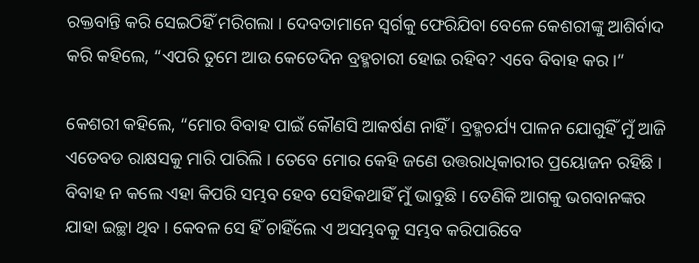ରକ୍ତବାନ୍ତି କରି ସେଇଠିହିଁ ମରିଗଲା । ଦେବତାମାନେ ସ୍ୱର୍ଗକୁ ଫେରିଯିବା ବେଳେ କେଶରୀଙ୍କୁ ଆଶିର୍ବାଦ କରି କହିଲେ, “ଏପରି ତୁମେ ଆଉ କେତେଦିନ ବ୍ରହ୍ମଚାରୀ ହୋଇ ରହିବ? ଏବେ ବିବାହ କର ।”

କେଶରୀ କହିଲେ, “ମୋର ବିବାହ ପାଇଁ କୌଣସି ଆକର୍ଷଣ ନାହିଁ । ବ୍ରହ୍ମଚର୍ଯ୍ୟ ପାଳନ ଯୋଗୁହିଁ ମୁଁ ଆଜି ଏତେବଡ ରାକ୍ଷସକୁ ମାରି ପାରିଲି । ତେବେ ମୋର କେହି ଜଣେ ଉତ୍ତରାଧିକାରୀର ପ୍ରୟୋଜନ ରହିଛି । ବିବାହ ନ କଲେ ଏହା କିପରି ସମ୍ଭବ ହେବ ସେହିକଥାହିଁ ମୁଁ ଭାବୁଛି । ତେଣିକି ଆଗକୁ ଭଗବାନଙ୍କର ଯାହା ଇଚ୍ଛା ଥିବ । କେବଳ ସେ ହିଁ ଚାହିଁଲେ ଏ ଅସମ୍ଭବକୁ ସମ୍ଭବ କରିପାରିବେ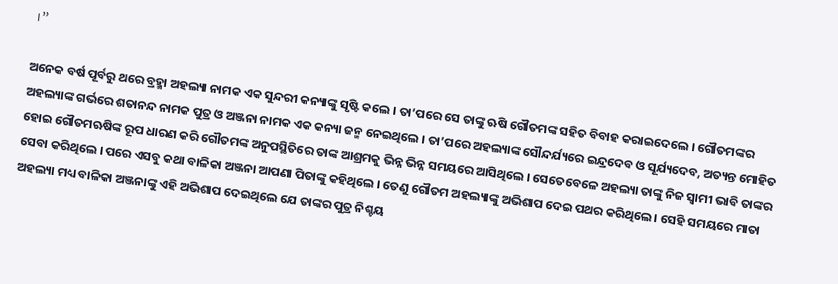।”

ଅନେକ ବର୍ଷ ପୂର୍ବରୁ ଥରେ ବ୍ରହ୍ମା ଅହଲ୍ୟା ନାମକ ଏକ ସୁନ୍ଦରୀ କନ୍ୟାଙ୍କୁ ସୃଷ୍ଟି କଲେ । ତା’ପରେ ସେ ତାଙ୍କୁ ଋଷି ଗୌତମଙ୍କ ସହିତ ବିବାହ କରାଇଦେଲେ । ଗୌତମଙ୍କର ଅହଲ୍ୟାଙ୍କ ଗର୍ଭରେ ଶତାନନ୍ଦ ନାମକ ପୁତ୍ର ଓ ଅଞ୍ଜନା ନାମକ ଏକ କନ୍ୟା ଜନ୍ମ ନେଇଥିଲେ । ତା’ପରେ ଅହଲ୍ୟାଙ୍କ ସୌନ୍ଦର୍ଯ୍ୟରେ ଇନ୍ଦ୍ରଦେବ ଓ ସୂର୍ଯ୍ୟଦେବ, ଅତ୍ୟନ୍ତ ମୋହିତ ହୋଇ ଗୌତମଋଷିଙ୍କ ରୂପ ଧାରଣ କରି ଗୌତମଙ୍କ ଅନୁପସ୍ଥିତିରେ ତାଙ୍କ ଆଶ୍ରମକୁ ଭିନ୍ନ ଭିନ୍ନ ସମୟରେ ଆସିଥିଲେ । ସେତେବେଳେ ଅହଲ୍ୟା ତାଙ୍କୁ ନିଜ ସ୍ୱାମୀ ଭାବି ତାଙ୍କର ସେବା କରିଥିଲେ । ପରେ ଏସବୁ କଥା ବାଳିକା ଅଞ୍ଜନା ଆପଣା ପିତାଙ୍କୁ କହିଥିଲେ । ତେଣୁ ଗୌତମ ଅହଲ୍ୟାଙ୍କୁ ଅଭିଶାପ ଦେଇ ପଥର କରିଥିଲେ । ସେହି ସମୟରେ ମାତା ଅହଲ୍ୟା ମଧ୍ୟ ବାଳିକା ଅଞ୍ଜନାଙ୍କୁ ଏହି ଅଭିଶାପ ଦେଇଥିଲେ ଯେ ତାଙ୍କର ପୁତ୍ର ନିଶ୍ଚୟ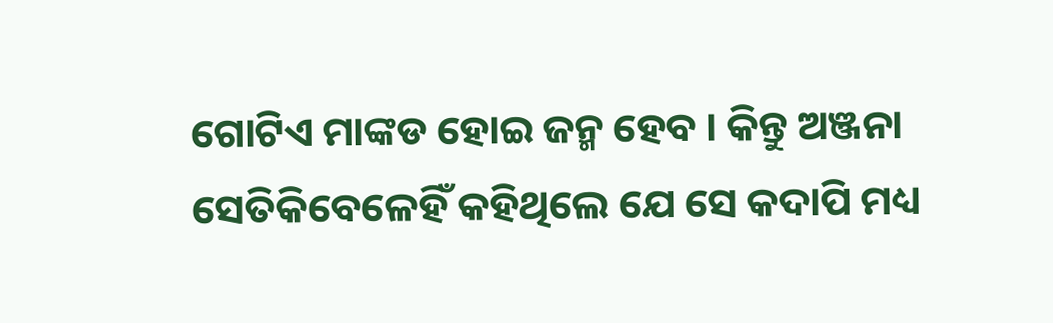ଗୋଟିଏ ମାଙ୍କଡ ହୋଇ ଜନ୍ମ ହେବ । କିନ୍ତୁ ଅଞ୍ଜନା ସେତିକିବେଳେହିଁ କହିଥିଲେ ଯେ ସେ କଦାପି ମଧ୍ୟ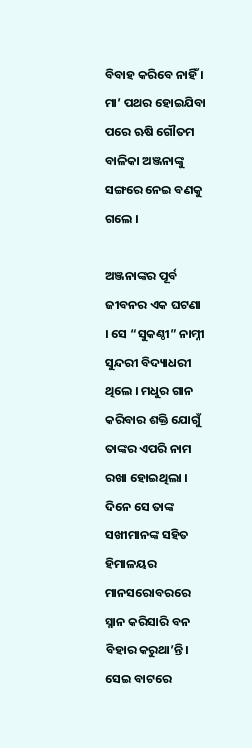ବିବାହ କରିବେ ନାହିଁ । ମା’ ପଥର ହୋଇଯିବା ପରେ ଋଷି ଗୌତମ ବାଳିକା ଅଞ୍ଜନାଙ୍କୁ ସଙ୍ଗରେ ନେଇ ବଣକୁ ଗଲେ ।

ଅଞ୍ଜନାଙ୍କର ପୂର୍ବ ଜୀବନର ଏକ ଘଟଣା । ସେ “ସୁକଣ୍ଠୀ” ନାମ୍ନୀ ସୁନ୍ଦରୀ ବିଦ୍ୟାଧରୀ ଥିଲେ । ମଧୁର ଗାନ କରିବାର ଶକ୍ତି ଯୋଗୁଁ ତାଙ୍କର ଏପରି ନାମ ରଖା ହୋଇଥିଲା । ଦିନେ ସେ ତାଙ୍କ ସଖୀମାନଙ୍କ ସହିତ ହିମାଳୟର ମାନସରୋବରରେ ସ୍ନାନ କରିସାରି ବନ ବିହାର କରୁଥା’ନ୍ତି । ସେଇ ବାଟରେ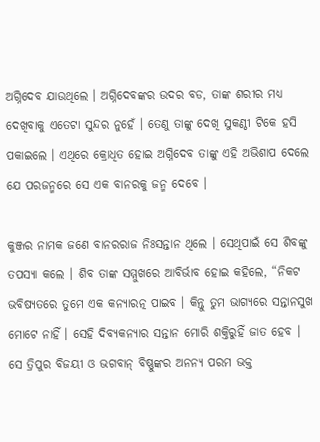ଅଗ୍ନିଦେବ ଯାଉଥିଲେ । ଅଗ୍ନିଦେବଙ୍କର ଉଦର ବଡ, ତାଙ୍କ ଶରୀର ମଧ୍ୟ ଦେଖିବାକୁ ଏତେଟା ସୁନ୍ଦର ନୁହେଁ । ତେଣୁ ତାଙ୍କୁ ଦେଖି ସୁକଣ୍ଠୀ ଟିକେ ହସି ପକାଇଲେ । ଏଥିରେ କ୍ରୋଧିତ ହୋଇ ଅଗ୍ନିଦେବ ତାଙ୍କୁ ଏହି ଅଭିଶାପ ଦେଲେ ଯେ ପରଜନ୍ମରେ ସେ ଏକ ବାନରକୁ ଜନ୍ମ ଦେବେ ।

କୁଞ୍ଜର ନାମକ ଜଣେ ବାନରରାଜ ନିଃସନ୍ତାନ ଥିଲେ । ସେଥିପାଇଁ ସେ ଶିବଙ୍କୁ ତପସ୍ୟା କଲେ । ଶିବ ତାଙ୍କ ସମ୍ମୁଖରେ ଆବିର୍ଭାବ ହୋଇ କହିଲେ, “ନିକଟ ଭବିଷ୍ୟତରେ ତୁମେ ଏକ କନ୍ୟାରତ୍ନ ପାଇବ । କିନ୍ତୁ ତୁମ ଭାଗ୍ୟରେ ସନ୍ତାନସୁଖ ମୋଟେ ନାହିଁ । ସେହି ଦିବ୍ୟକନ୍ୟାର ସନ୍ତାନ ମୋରି ଶକ୍ତିରୁହିଁ ଜାତ ହେବ । ସେ ତ୍ରିପୁର ବିଜୟୀ ଓ ଭଗବାନ୍ ବିଷ୍ଣୁଙ୍କର ଅନନ୍ୟ ପରମ ଭକ୍ତ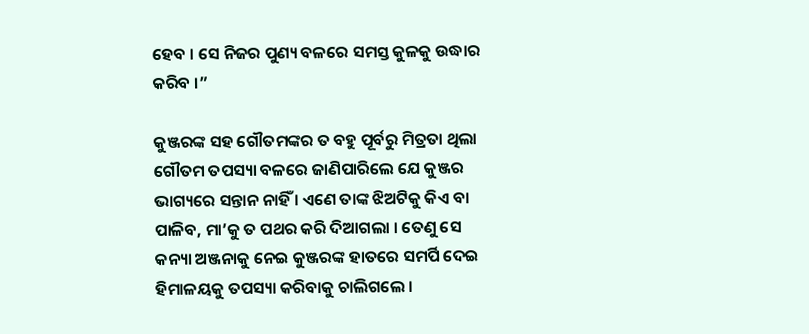ହେବ । ସେ ନିଜର ପୁଣ୍ୟ ବଳରେ ସମସ୍ତ କୁଳକୁ ଉଦ୍ଧାର କରିବ ।”

କୁଞ୍ଜରଙ୍କ ସହ ଗୌତମଙ୍କର ତ ବହୁ ପୂର୍ବରୁ ମିତ୍ରତା ଥିଲା ଗୌତମ ତପସ୍ୟା ବଳରେ ଜାଣିପାରିଲେ ଯେ କୁଞ୍ଜର ଭାଗ୍ୟରେ ସନ୍ତାନ ନାହିଁ । ଏଣେ ତାଙ୍କ ଝିଅଟିକୁ କିଏ ବା ପାଳିବ, ମା’କୁ ତ ପଥର କରି ଦିଆଗଲା । ତେଣୁ ସେ କନ୍ୟା ଅଞ୍ଜନାକୁ ନେଇ କୁଞ୍ଜରଙ୍କ ହାତରେ ସମର୍ପି ଦେଇ ହିମାଳୟକୁ ତପସ୍ୟା କରିବାକୁ ଚାଲିଗଲେ ।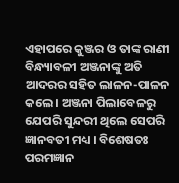ଏହାପରେ କୁଞ୍ଜର ଓ ତାଙ୍କ ରାଣୀ ବିନ୍ଧ୍ୟାବଳୀ ଅଞ୍ଜନାଙ୍କୁ ଅତି ଆଦରର ସହିତ ଲାଳନ-ପାଳନ କଲେ । ଅଞ୍ଜନା ପିଲାବେଳରୁ ଯେପରି ସୁନ୍ଦରୀ ଥିଲେ ସେପରି ଜ୍ଞାନବତୀ ମଧ୍ୟ । ବିଶେଷତଃ ପରମଜ୍ଞାନ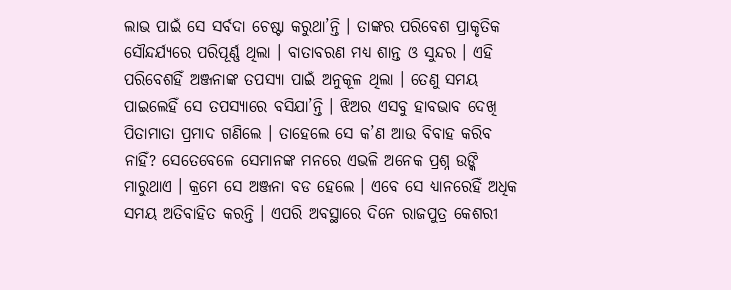ଲାଭ ପାଇଁ ସେ ସର୍ବଦା ଚେଷ୍ଟା କରୁଥା’ନ୍ତି । ତାଙ୍କର ପରିବେଶ ପ୍ରାକୃତିକ ସୌନ୍ଦର୍ଯ୍ୟରେ ପରିପୂର୍ଣ୍ଣ ଥିଲା । ବାତାବରଣ ମଧ୍ୟ ଶାନ୍ତ ଓ ସୁନ୍ଦର । ଏହି ପରିବେଶହିଁ ଅଞ୍ଜନାଙ୍କ ତପସ୍ୟା ପାଇଁ ଅନୁକୂଳ ଥିଲା । ତେଣୁ ସମୟ ପାଇଲେହିଁ ସେ ତପସ୍ୟାରେ ବସିଯା’ନ୍ତି । ଝିଅର ଏସବୁ ହାବଭାବ ଦେଖି ପିତାମାତା ପ୍ରମାଦ ଗଣିଲେ । ତାହେଲେ ସେ କ’ଣ ଆଉ ବିବାହ କରିବ ନାହିଁ? ସେତେବେଳେ ସେମାନଙ୍କ ମନରେ ଏଭଳି ଅନେକ ପ୍ରଶ୍ନ ଉଙ୍କି ମାରୁଥାଏ । କ୍ରମେ ସେ ଅଞ୍ଜନା ବଡ ହେଲେ । ଏବେ ସେ ଧ୍ୟାନରେହିଁ ଅଧିକ ସମୟ ଅତିବାହିତ କରନ୍ତି । ଏପରି ଅବସ୍ଥାରେ ଦିନେ ରାଜପୁତ୍ର କେଶରୀ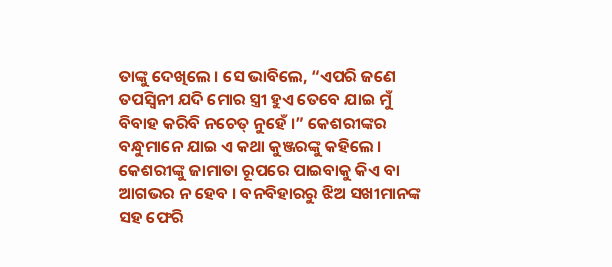ତାଙ୍କୁ ଦେଖିଲେ । ସେ ଭାବିଲେ, “ଏପରି ଜଣେ ତପସ୍ୱିନୀ ଯଦି ମୋର ସ୍ତ୍ରୀ ହୁଏ ତେବେ ଯାଇ ମୁଁ ବିବାହ କରିବି ନଚେତ୍ ନୁହେଁ ।” କେଶରୀଙ୍କର ବନ୍ଧୁମାନେ ଯାଇ ଏ କଥା କୁଞ୍ଜରଙ୍କୁ କହିଲେ । କେଶରୀଙ୍କୁ ଜାମାତା ରୂପରେ ପାଇବାକୁ କିଏ ବା ଆଗଭର ନ ହେବ । ବନବିହାରରୁ ଝିଅ ସଖୀମାନଙ୍କ ସହ ଫେରି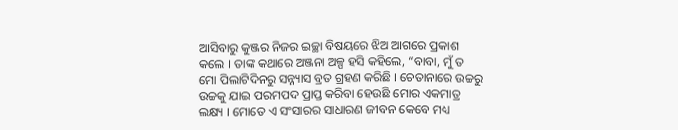ଆସିବାରୁ କୁଞ୍ଜର ନିଜର ଇଚ୍ଛା ବିଷୟରେ ଝିଅ ଆଗରେ ପ୍ରକାଶ କଲେ । ତାଙ୍କ କଥାରେ ଅଞ୍ଜନା ଅଳ୍ପ ହସି କହିଲେ, “ବାବା, ମୁଁ ତ ମୋ ପିଲାଟିଦିନରୁ ସନ୍ନ୍ୟାସ ବ୍ରତ ଗ୍ରହଣ କରିଛି । ଚେତାନାରେ ଉଚ୍ଚରୁ ଉଚ୍ଚକୁ ଯାଇ ପରମପଦ ପ୍ରାପ୍ତ କରିବା ହେଉଛି ମୋର ଏକମାତ୍ର ଲକ୍ଷ୍ୟ । ମୋତେ ଏ ସଂସାରର ସାଧାରଣ ଜୀବନ କେବେ ମଧ୍ୟ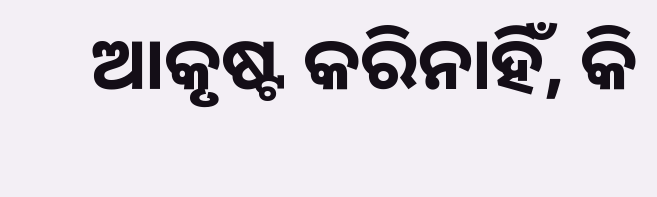ଆକୃଷ୍ଟ କରିନାହିଁ, କି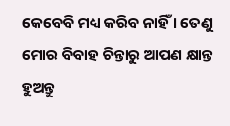କେବେବି ମଧ୍ୟ କରିବ ନାହିଁ । ତେଣୁ ମୋର ବିବାହ ଚିନ୍ତାରୁ ଆପଣ କ୍ଷାନ୍ତ ହୁଅନ୍ତୁ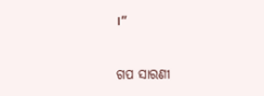।”


ଗପ ସାରଣୀ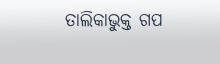ତାଲିକାଭୁକ୍ତ ଗପ